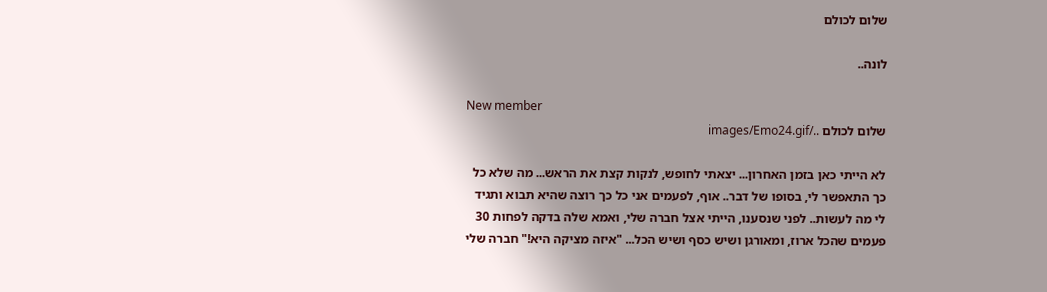שלום לכולם

לונה..

New member
שלום לכולם ../images/Emo24.gif

לא הייתי כאן בזמן האחרון... יצאתי לחופש, לנקות קצת את הראש... מה שלא כל כך התאפשר לי, בסופו של דבר.. אוף, לפעמים אני כל כך רוצה שהיא תבוא ותגיד לי מה לעשות.. לפני שנסענו, הייתי אצל חברה שלי, ואמא שלה בדקה לפחות 30 פעמים שהכל ארוז, ומאורגן ושיש כסף ושיש הכל... "איזה מציקה היא!" חברה שלי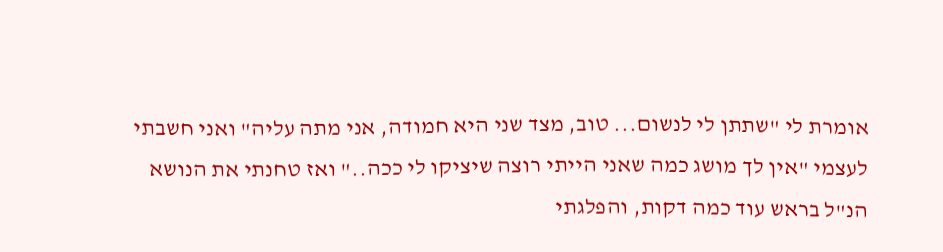אומרת לי "שתתן לי לנשום... טוב, מצד שני היא חמודה, אני מתה עליה" ואני חשבתי לעצמי "אין לך מושג כמה שאני הייתי רוצה שיציקו לי ככה.." ואז טחנתי את הנושא הנ"ל בראש עוד כמה דקות, והפלגתי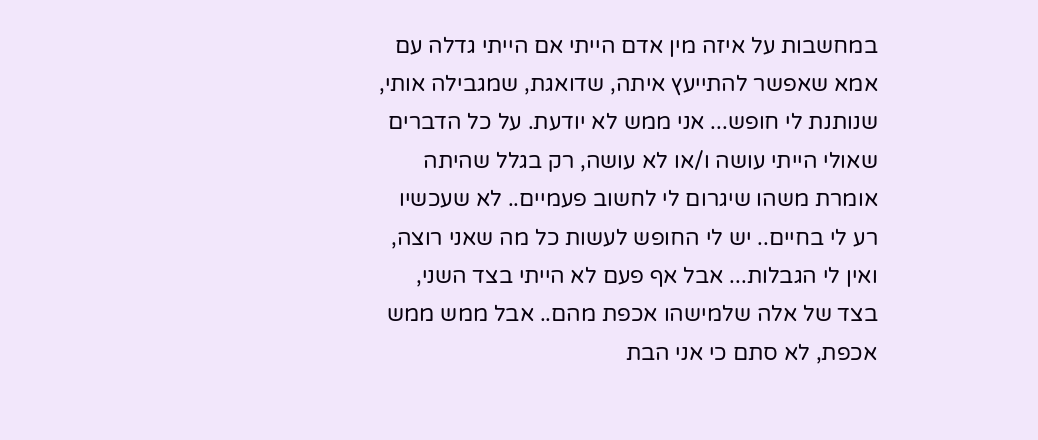במחשבות על איזה מין אדם הייתי אם הייתי גדלה עם אמא שאפשר להתייעץ איתה, שדואגת, שמגבילה אותי, שנותנת לי חופש... אני ממש לא יודעת. על כל הדברים שאולי הייתי עושה ו/או לא עושה, רק בגלל שהיתה אומרת משהו שיגרום לי לחשוב פעמיים.. לא שעכשיו רע לי בחיים.. יש לי החופש לעשות כל מה שאני רוצה, ואין לי הגבלות... אבל אף פעם לא הייתי בצד השני, בצד של אלה שלמישהו אכפת מהם.. אבל ממש ממש אכפת, לא סתם כי אני הבת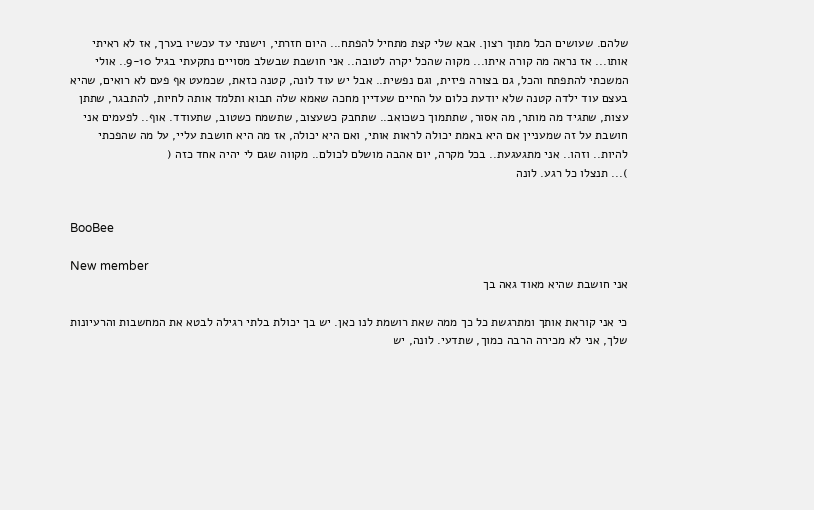שלהם. שעושים הכל מתוך רצון. אבא שלי קצת מתחיל להפתח... היום חזרתי, וישנתי עד עכשיו בערך, אז לא ראיתי אותו... אז נראה מה קורה איתו... מקוה שהכל יקרה לטובה.. אני חושבת שבשלב מסויים נתקעתי בגיל 9-10.. אולי המשכתי להתפתח והכל, גם בצורה פיזית, וגם נפשית.. אבל יש עוד לונה, קטנה כזאת, שכמעט אף פעם לא רואים, שהיא בעצם עוד ילדה קטנה שלא יודעת כלום על החיים שעדיין מחכה שאמא שלה תבוא ותלמד אותה לחיות, להתבגר, שתתן עצות, שתגיד מה מותר, מה אסור, שתתמוך כשכואב.. שתחבק כשעצוב, שתשמח כשטוב, שתעודד. אוף.. לפעמים אני חושבת על זה שמעניין אם היא באמת יכולה לראות אותי, ואם היא יכולה, אז מה היא חושבת עליי, על מה שהפכתי להיות.. וזהו.. אני מתגעגעת.. בכל מקרה, יום אהבה מושלם לכולם.. מקווה שגם לי יהיה אחד כזה (
)... תנצלו כל רגע. לונה


BooBee

New member
אני חושבת שהיא מאוד גאה בך

כי אני קוראת אותך ומתרגשת כל כך ממה שאת רושמת לנו כאן. יש בך יכולת בלתי רגילה לבטא את המחשבות והרעיונות שלך, אני לא מכירה הרבה כמוך, שתדעי. לונה, יש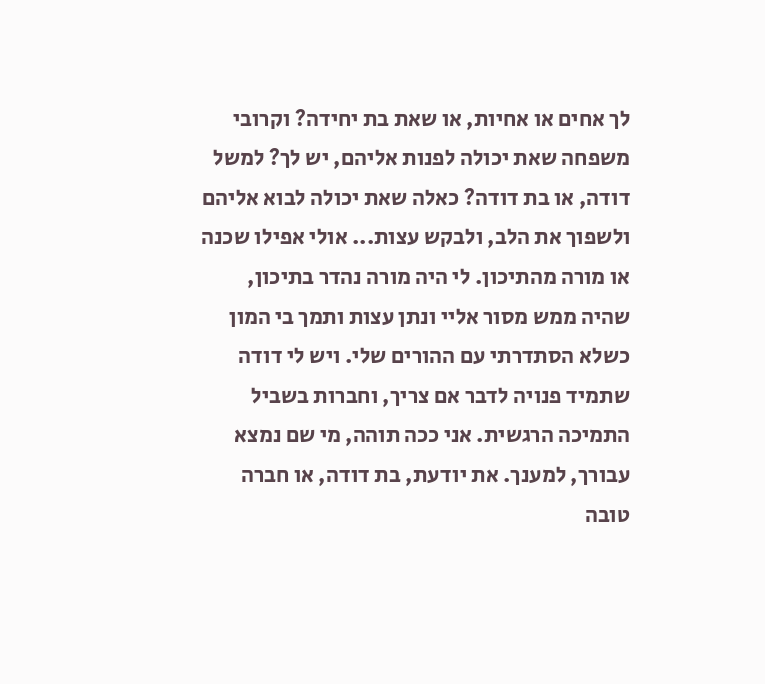לך אחים או אחיות, או שאת בת יחידה? וקרובי משפחה שאת יכולה לפנות אליהם, יש לך? למשל דודה, או בת דודה? כאלה שאת יכולה לבוא אליהם ולשפוך את הלב, ולבקש עצות... אולי אפילו שכנה או מורה מהתיכון. לי היה מורה נהדר בתיכון, שהיה ממש מסור אליי ונתן עצות ותמך בי המון כשלא הסתדרתי עם ההורים שלי. ויש לי דודה שתמיד פנויה לדבר אם צריך, וחברות בשביל התמיכה הרגשית. אני ככה תוהה, מי שם נמצא עבורך, למענך. את יודעת, בת דודה, או חברה טובה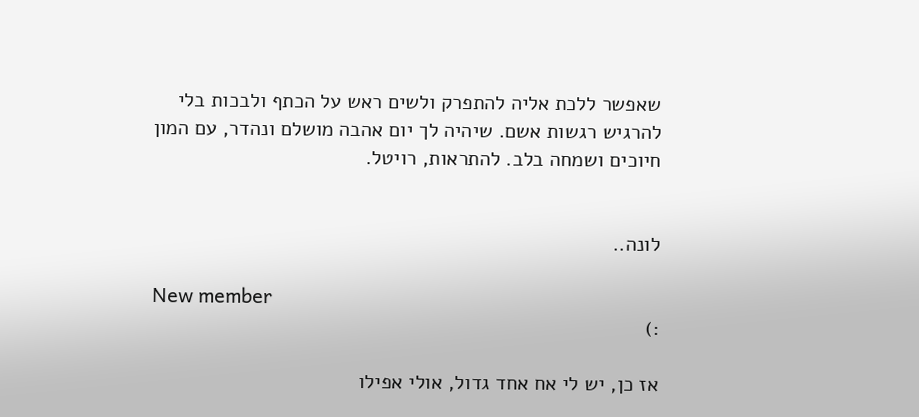שאפשר ללכת אליה להתפרק ולשים ראש על הכתף ולבכות בלי להרגיש רגשות אשם. שיהיה לך יום אהבה מושלם ונהדר, עם המון חיוכים ושמחה בלב. להתראות, רויטל.


לונה..

New member
:)

אז כן, יש לי אח אחד גדול, אולי אפילו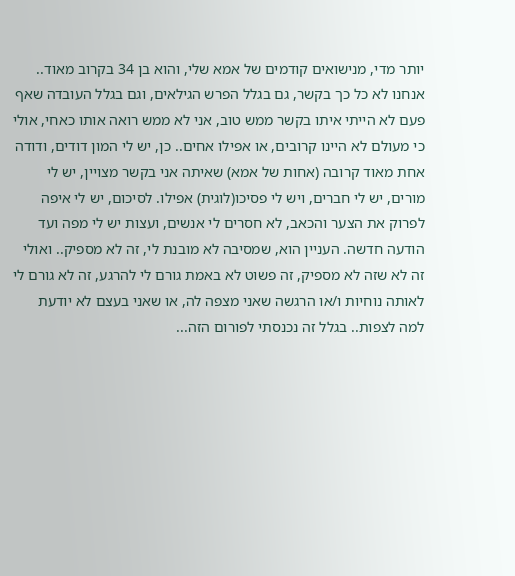יותר מדי, מנישואים קודמים של אמא שלי, והוא בן 34 בקרוב מאוד.. אנחנו לא כל כך בקשר, גם בגלל הפרש הגילאים, וגם בגלל העובדה שאף פעם לא הייתי איתו בקשר ממש טוב, אני לא ממש רואה אותו כאחי, אולי כי מעולם לא היינו קרובים, או אפילו אחים.. כן, יש לי המון דודים, ודודה אחת מאוד קרובה (אחות של אמא) שאיתה אני בקשר מצויין, יש לי מורים, יש לי חברים, ויש לי פסיכו(לוגית) אפילו. לסיכום, יש לי איפה לפרוק את הצער והכאב, לא חסרים לי אנשים, ועצות יש לי מפה ועד הודעה חדשה. העניין הוא, שמסיבה לא מובנת לי, זה לא מספיק.. ואולי זה לא שזה לא מספיק, זה פשוט לא באמת גורם לי להרגע, זה לא גורם לי לאותה נוחיות ו/או הרגשה שאני מצפה לה, או שאני בעצם לא יודעת למה לצפות.. בגלל זה נכנסתי לפורום הזה...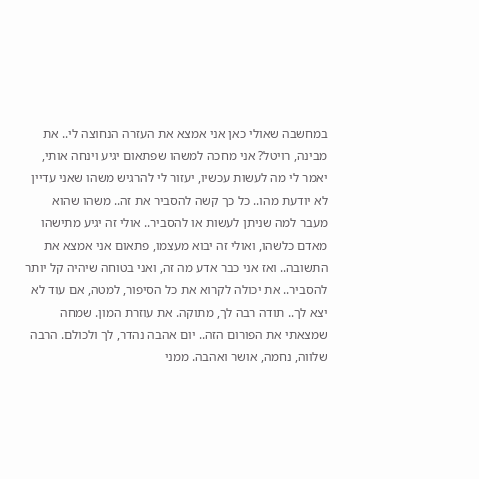במחשבה שאולי כאן אני אמצא את העזרה הנחוצה לי.. את מבינה, רויטל? אני מחכה למשהו שפתאום יגיע וינחה אותי, יאמר לי מה לעשות עכשיו, יעזור לי להרגיש משהו שאני עדיין לא יודעת מהו.. כל כך קשה להסביר את זה.. משהו שהוא מעבר למה שניתן לעשות או להסביר.. אולי זה יגיע מתישהו מאדם כלשהו, ואולי זה יבוא מעצמו, פתאום אני אמצא את התשובה.. ואז אני כבר אדע מה זה, ואני בטוחה שיהיה קל יותר להסביר.. את יכולה לקרוא את כל הסיפור, למטה, אם עוד לא יצא לך.. תודה רבה לך, מתוקה. את עוזרת המון. שמחה שמצאתי את הפורום הזה.. יום אהבה נהדר, לך ולכולם. הרבה שלווה, נחמה, אושר ואהבה. ממני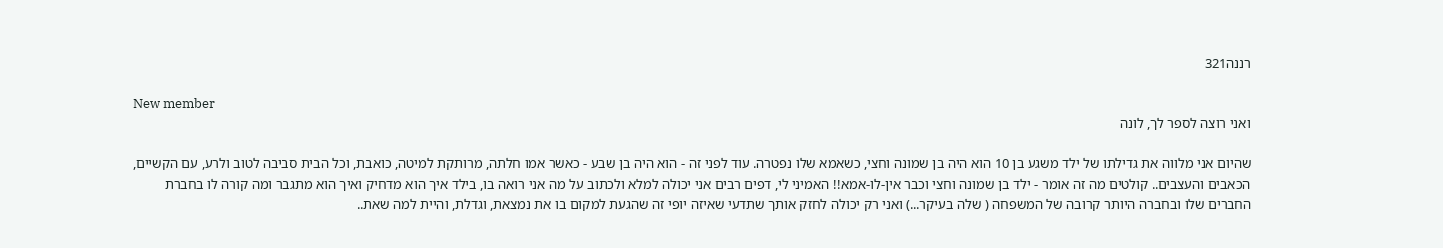רננה321

New member
ואני רוצה לספר לך, לונה

שהיום אני מלווה את גדילתו של ילד משגע בן 10 הוא היה בן שמונה וחצי, כשאמא שלו נפטרה. עוד לפני זה - הוא היה בן שבע - כאשר אמו חלתה, מרותקת למיטה, כואבת, וכל הבית סביבה לטוב ולרע, עם הקשיים, הכאבים והעצבים.. קולטים מה זה אומר - ילד בן שמונה וחצי וכבר אין-לו-אמא!! האמיני לי, דפים רבים אני יכולה למלא ולכתוב על מה אני רואה בו, בילד איך הוא מדחיק ואיך הוא מתגבר ומה קורה לו בחברת החברים שלו ובחברה היותר קרובה של המשפחה ( שלה בעיקר...) ואני רק יכולה לחזק אותך שתדעי שאיזה יופי זה שהגעת למקום בו את נמצאת, וגדלת, והיית למה שאת..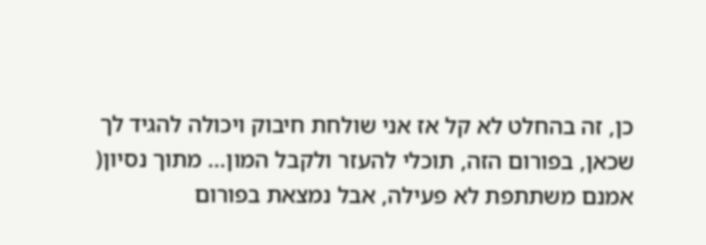כן, זה בהחלט לא קל אז אני שולחת חיבוק ויכולה להגיד לך שכאן, בפורום הזה, תוכלי להעזר ולקבל המון... מתוך נסיון( אמנם משתתפת לא פעילה, אבל נמצאת בפורום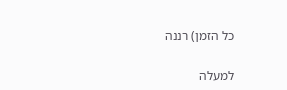כל הזמן) רננה

למעלה